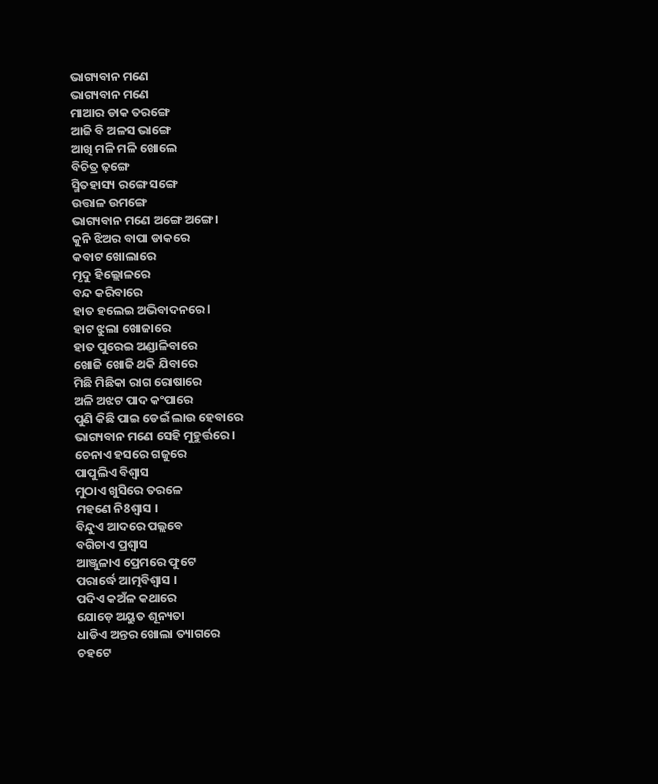ଭାଗ୍ୟବାନ ମଣେ
ଭାଗ୍ୟବାନ ମଣେ
ମାଆର ଡାକ ତରଙ୍ଗେ
ଆଜି ବି ଅଳସ ଭାଙ୍ଗେ
ଆଖି ମଳି ମଳି ଖୋଲେ
ବିଚିତ୍ର ଢ଼ଙ୍ଗେ
ସ୍ମିତହାସ୍ୟ ରଙ୍ଗେ ସଙ୍ଗେ
ଉତ୍ତାଳ ଉମଙ୍ଗେ
ଭାଗ୍ୟବାନ ମଣେ ଅଙ୍ଗେ ଅଙ୍ଗେ ।
କୁନି ଝିଅର ବାପା ଡାକରେ
କବାଟ ଖୋଲାରେ
ମୃଦୁ ହିଲ୍ଲୋଳରେ
ବନ୍ଦ କରିବାରେ
ହାତ ହଲେଇ ଅଭିବାଦନରେ l
ହାଟ ଝୁଲା ଖୋଜାରେ
ହାତ ପୁରେଇ ଅଣ୍ଡାଳିବାରେ
ଖୋଜି ଖୋଜି ଥକି ଯିବାରେ
ମିଛି ମିଛିକା ରାଗ ରୋଷାରେ
ଅଳି ଅଝଟ ପାଦ କଂପାରେ
ପୁଣି କିଛି ପାଇ ଡେଇଁ ଲାଉ ହେବାରେ
ଭାଗ୍ୟବାନ ମଣେ ସେହି ମୁହୁର୍ତ୍ତରେ ।
ଚେନାଏ ହସରେ ଗଜୁରେ
ପାପୁଲିଏ ବିଶ୍ୱାସ
ମୁଠାଏ ଖୁସିରେ ତରଳେ
ମହଣେ ନି8ଶ୍ଵାସ ।
ବିନ୍ଦୁଏ ଆଦରେ ପଲ୍ଲବେ
ବଗିଚାଏ ପ୍ରଶ୍ୱାସ
ଆଞ୍ଜୁଳାଏ ପ୍ରେମରେ ଫୁଟେ
ପରାର୍ଦ୍ଧେ ଆତ୍ମବିଶ୍ୱାସ ।
ପଦିଏ କଅଁଳ କଥାରେ
ଯୋଡ଼େ ଅୟୁତ ଶୂନ୍ୟତା
ଧାଡିଏ ଅନ୍ତର ଖୋଲା ତ୍ୟାଗରେ
ଚହଟେ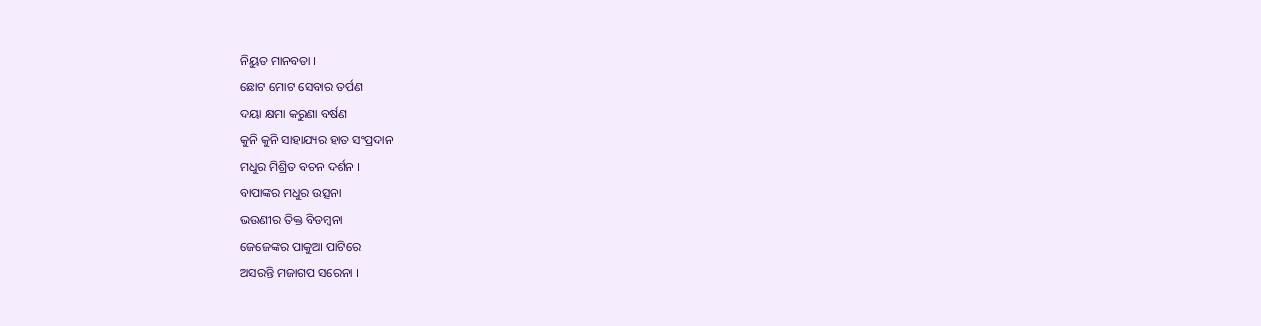ନିୟୁତ ମାନବତା ।
ଛୋଟ ମୋଟ ସେବାର ତର୍ପଣ
ଦୟା କ୍ଷମା କରୁଣା ବର୍ଷଣ
କୁନି କୁନି ସାହାଯ୍ୟର ହାତ ସଂପ୍ରଦାନ
ମଧୁର ମିଶ୍ରିତ ବଚନ ଦର୍ଶନ ।
ବାପାଙ୍କର ମଧୁର ଉତ୍ସନା
ଭଉଣୀର ତିକ୍ତ ବିଡମ୍ବନା
ଜେଜେଙ୍କର ପାକୁଆ ପାଟିରେ
ଅସରନ୍ତି ମଜାଗପ ସରେନା ।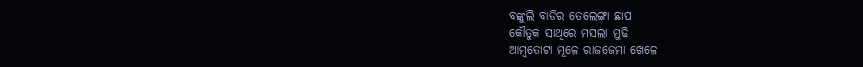ବଙ୍କୁଲି ବାଡିର ତେଲେଙ୍ଗା ଛାପ
କୌତୁକ ସାଥିରେ ମସଲା ମୁଢି
ଆମ୍ବତୋଟା ମୂଳେ ରାଜଜେମା ଖେଳେ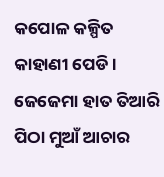କପୋଳ କଳ୍ପିତ କାହାଣୀ ପେଡି ।
ଜେଜେମା ହାତ ତିଆରି
ପିଠା ମୁଆଁ ଆଚାର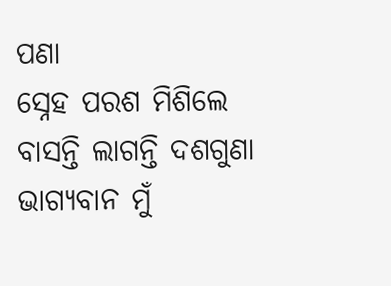ପଣା
ସ୍ନେହ ପରଶ ମିଶିଲେ
ବାସନ୍ତି ଲାଗନ୍ତି ଦଶଗୁଣା
ଭାଗ୍ୟବାନ ମୁଁ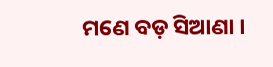ମଣେ ବଡ଼ ସିଆଣା ।